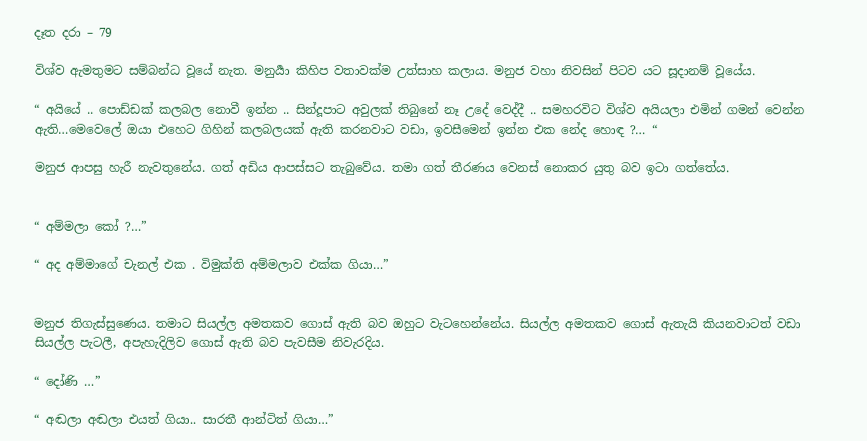දෑත දරා – 79

විශ්ව ඇමතුමට සම්බන්ධ වූයේ නැත. මනුර්‍යා කිහිප වතාවක්ම උත්සාහ කලාය. මනුජ වහා නිවසින් පිටව යට සූදානම් වූයේය.

“ අයියේ .. පොඩ්ඩක් කලබල නොවී ඉන්න .. සින්දූපාට අවුලක් තිබුනේ නෑ උදේ වෙද්දී .. සමහරවිට විශ්ව අයියලා එමින් ගමන් වෙන්න ඇති…මෙවෙලේ ඔයා එහෙට ගිහින් කලබලයක් ඇති කරනවාට වඩා, ඉවසීමෙන් ඉන්න එක නේද හොඳ ?… “

මනුජ ආපසු හැරී නැවතුනේය. ගත් අඩිය ආපස්සට තැබුවේය. තමා ගත් තීරණය වෙනස් නොකර යුතු බව ඉටා ගත්තේය.


“ අම්මලා කෝ ?…”

“ අද අම්මාගේ චැනල් එක . විමුක්ති අම්මලාව එක්ක ගියා…”


මනුජ තිගැස්සුණෙය. තමාට සියල්ල අමතකව ගොස් ඇති බව ඔහුට වැටහෙන්නේය. සියල්ල අමතකව ගොස් ඇතැයි කියනවාටත් වඩා සියල්ල පැටලී, අපැහැදිලිව ගොස් ඇති බව පැවසීම නිවැරදිය.

“ දෝණි …”

“ අඬලා අඬලා එයත් ගියා.. සාරතී ආන්ටිත් ගියා…”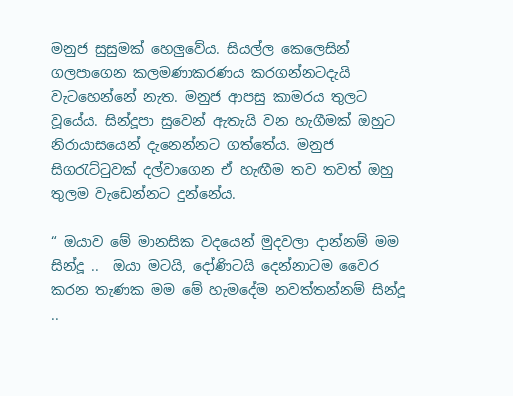මනුජ සුසුමක් හෙලුවේය. සියල්ල කෙලෙසින් ගලපාගෙන කලමණාකරණය කරගන්නටදැයි වැටහෙන්නේ නැත. මනුජ ආපසු කාමරය තුලට වූයේය. සින්දූපා සුවෙන් ඇතැයි වන හැගීමක් ඔහුට නිරායාසයෙන් දැනෙන්නට ගත්තේය. මනුජ සිගරැට්ටුවක් දල්වාගෙන ඒ හැඟීම තව තවත් ඔහු තුලම වැඩෙන්නට දුන්නේය.

“ ඔයාව මේ මානසික වදයෙන් මුදවලා දාන්නම් මම සින්දූ ..  ඔයා මටයි, දෝණිටයි දෙන්නාටම වෛර කරන තැණක මම මේ හැමදේම නවත්තන්නම් සින්දූ ..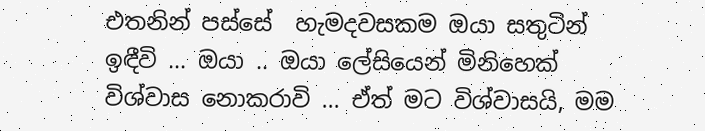එතනින් පස්සේ  හැමදවසකම ඔයා සතුටින් ඉඳීවි … ඔයා .. ඔයා ලේසියෙන් මිනිහෙක් විශ්වාස නොකරාවි … ඒත් මට විශ්වාසයි, මම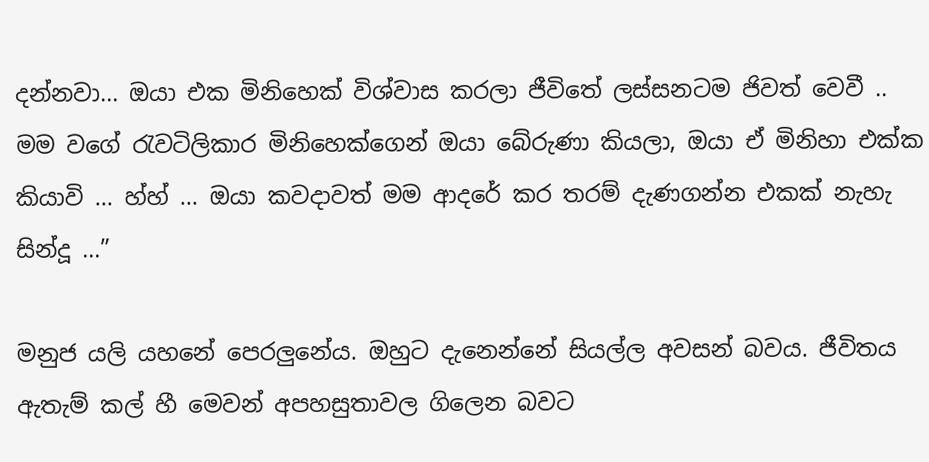දන්නවා… ඔයා එක මිනිහෙක් විශ්වාස කරලා ජීවිතේ ලස්සනටම ජිවත් වෙවී .. මම වගේ රැවටිලිකාර මිනිහෙක්ගෙන් ඔයා බේරුණා කියලා, ඔයා ඒ මිනිහා එක්ක කියාවි … හ්හ් … ඔයා කවදාවත් මම ආදරේ කර තරම් දැණගන්න එකක් නැහැ සින්දූ …”

මනුජ යලි යහනේ පෙරලුනේය. ඔහුට දැනෙන්නේ සියල්ල අවසන් බවය. ජීවිතය ඇතැම් කල් හී මෙවන් අපහසුතාවල ගිලෙන බවට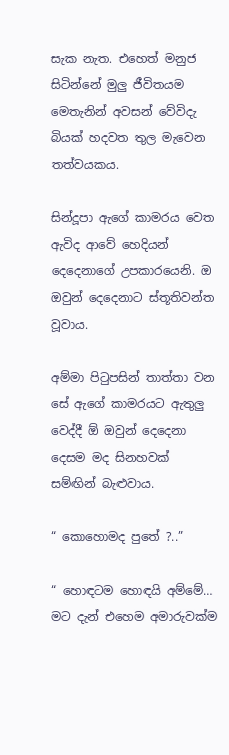සැක නැත. එහෙත් මනුජ සිටින්නේ මුලු ජීවිතයම මෙතැනින් අවසන් වේවිදැ බියක් හදවත තුල මැවෙන තත්වයකය.

සින්දූපා ඇගේ කාමරය වෙත ඇවිද ආවේ හෙදියන් දෙදෙනාගේ උපකාරයෙනි. ඔ ඔවුන් දෙදෙනාට ස්තූතිවන්ත වූවාය.

අම්මා පිටුපසින් තාත්තා වන සේ ඇගේ කාමරයට ඇතුලු වෙද්දී ඕ ඔවුන් දෙදෙනා දෙසම මද සිනහවක් සම්ඟින් බැළුවාය.

“ කොහොමද පුතේ ?..”

“ හොඳටම හොඳයි අම්මේ… මට දැන් එහෙම අමාරුවක්ම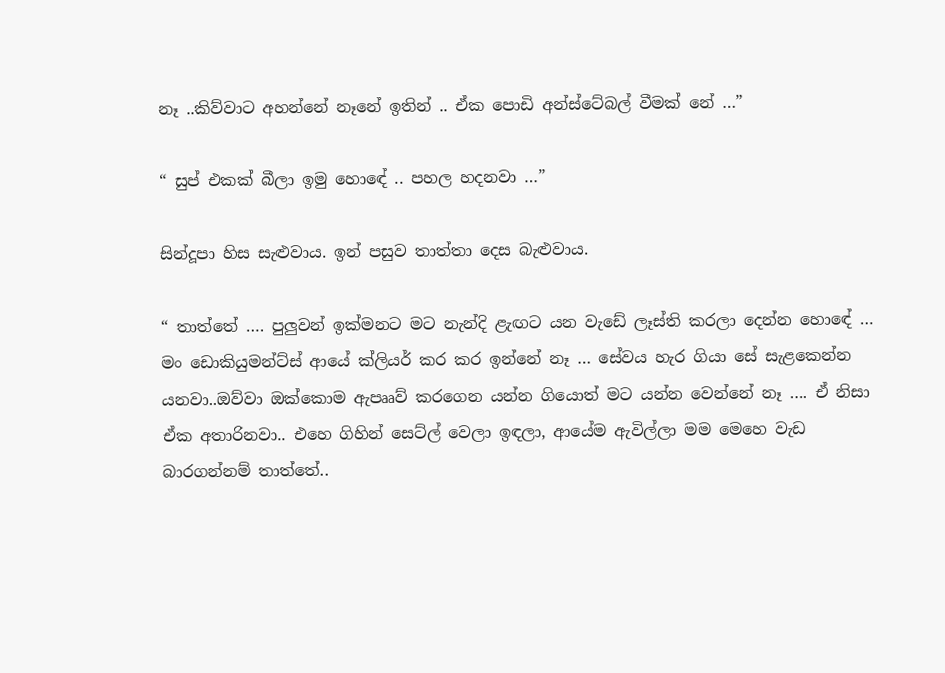නෑ ..කිව්වාට අහන්නේ නෑනේ ඉතින් .. ඒක පොඩි අන්ස්ටේබල් වීමක් නේ …”

“ සුප් එකක් බීලා ඉමු හොඳේ .. පහල හදනවා …”

සින්දූපා හිස සැළුවාය. ඉන් පසුව තාත්තා දෙස බැළුවාය.

“ තාත්තේ …. පුලුවන් ඉක්මනට මට නැන්දි ළැඟට යන වැඩේ ලෑස්ති කරලා දෙන්න හොඳේ … මං ඩොකියුමන්ට්ස් ආයේ ක්ලියර් කර කර ඉන්නේ නෑ … සේවය හැර ගියා සේ සැළකෙන්න යනවා..ඔව්වා ඔක්කොම ඇපෲව් කරගෙන යන්න ගියොත් මට යන්න වෙන්නේ නෑ …. ඒ නිසා ඒක අතාරිනවා.. එහෙ ගිහින් සෙට්ල් වෙලා ඉඳලා, ආයේම ඇවිල්ලා මම මෙහෙ වැඩ බාරගන්නම් තාත්තේ..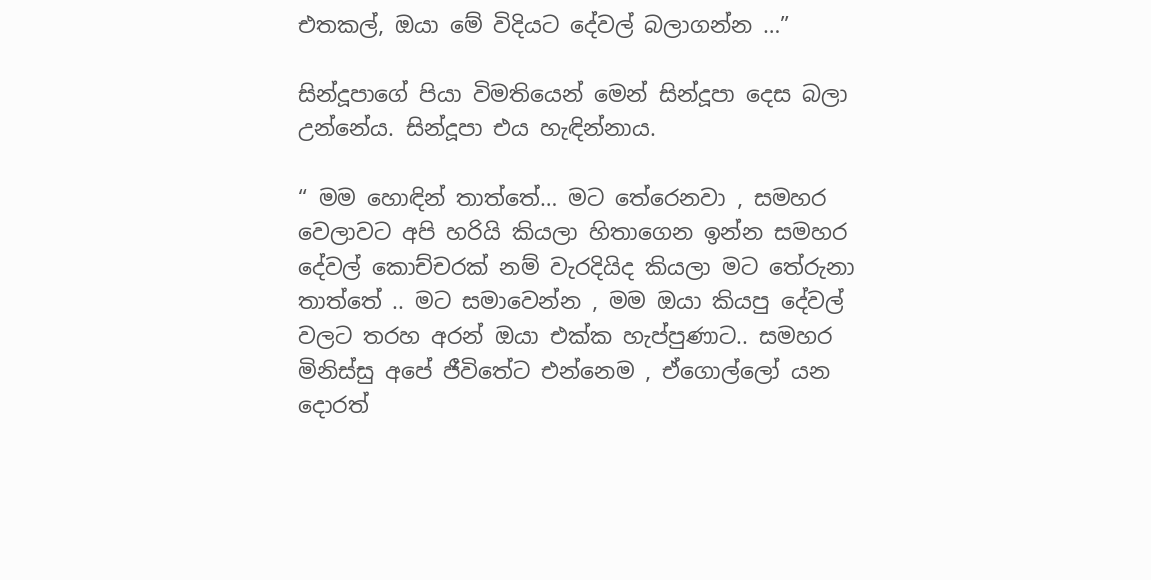එතකල්, ඔයා මේ විදියට දේවල් බලාගන්න …”

සින්දූපාගේ පියා විමතියෙන් මෙන් සින්දූපා දෙස බලා උන්නේය. සින්දූපා එය හැඳින්නාය.

“ මම හොඳින් තාත්තේ… මට තේරෙනවා , සමහර වෙලාවට අපි හරියි කියලා හිතාගෙන ඉන්න සමහර දේවල් කොච්චරක් නම් වැරදියිද කියලා මට තේරුනා තාත්තේ .. මට සමාවෙන්න , මම ඔයා කියපු දේවල් වලට තරහ අරන් ඔයා එක්ක හැප්පුණාට.. සමහර මිනිස්සු අපේ ජීවිතේට එන්නෙම , ඒගොල්ලෝ යන දොරත්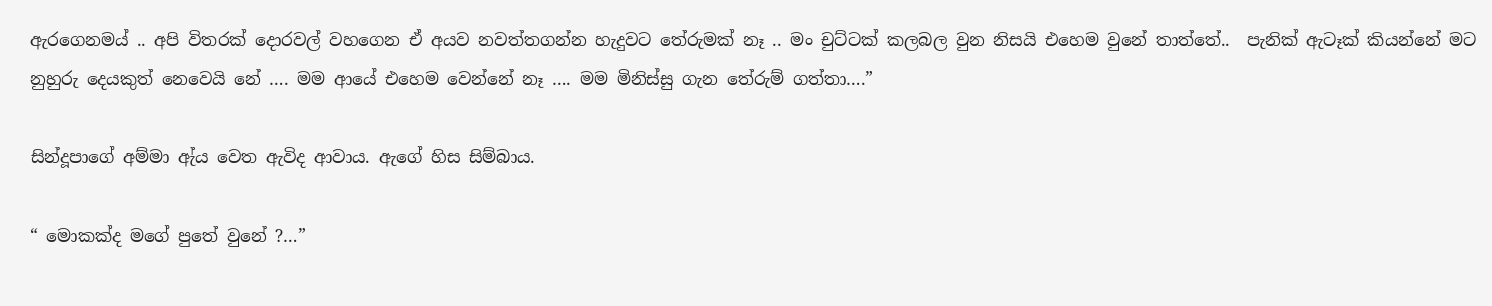ඇරගෙනමය් .. අපි විතරක් දොරවල් වහගෙන ඒ අයව නවත්තගන්න හැදුවට තේරුමක් නෑ .. මං චුට්ටක් කලබල වුන නිසයි එහෙම වුනේ තාත්තේ..  පැනික් ඇටෑක් කියන්නේ මට නුහුරු දෙයකුත් නෙවෙයි නේ …. මම ආයේ එහෙම වෙන්නේ නෑ …. මම මිනිස්සු ගැන තේරුම් ගත්තා….”

සින්දූපාගේ අම්මා ඇ්ය වෙත ඇවිද ආවාය. ඇගේ හිස සිම්බාය.

“ මොකක්ද මගේ පුතේ වුනේ ?…”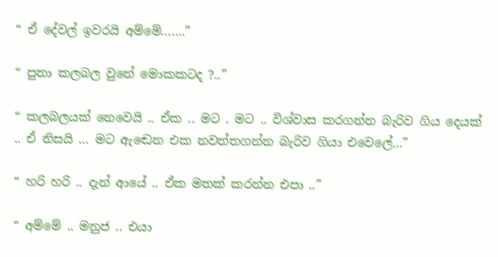“ ඒ දේවල් ඉවරයි අම්මේ…….”

“ පුතා කලබල වුනේ මොකකටද ?..”

“ කලබලයක් නෙවෙයි .. ඒක .. මට . මට .. විශ්වාස කරගන්න බැරිව ගිය දෙයක් .. ඒ නිසයි … මට ඇඬෙන එක නවත්තගන්න බැරිව ගියා එවෙලේ…”

“ හරි හරි .. දැන් ආයේ .. ඒක මතක් කරන්න එපා ..”

“ අම්මේ .. මනුජ .. එයා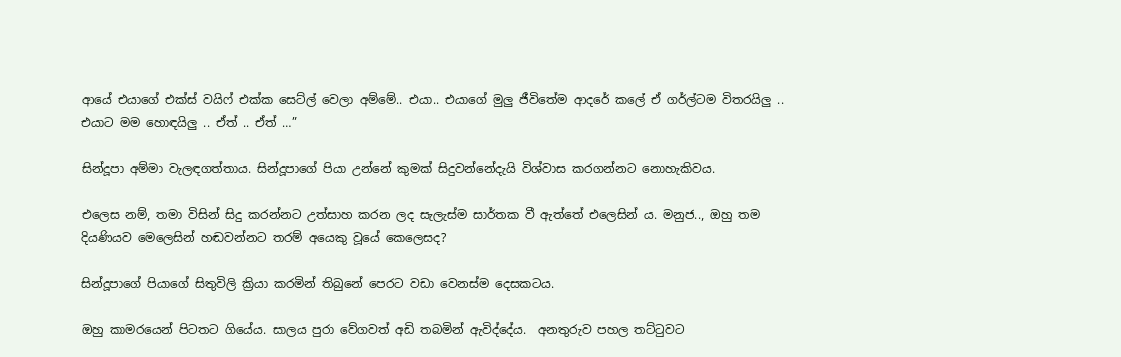ආයේ එයාගේ එක්ස් වයිෆ් එක්ක සෙට්ල් වෙලා අම්මේ.. එයා.. එයාගේ මුලු ජීවිතේම ආදරේ කලේ ඒ ගර්ල්ටම විතරයිලු .. එයාට මම හොඳයිලු .. ඒත් .. ඒත් …”

සින්දූපා අම්මා වැලඳගත්තාය. සින්දූපාගේ පියා උන්නේ කුමක් සිදුවන්නේදැයි විශ්වාස කරගන්නට නොහැකිවය.

එලෙස නම්, තමා විසින් සිදු කරන්නට උත්සාහ කරන ලද සැලැස්ම සාර්තක වී ඇත්තේ එලෙසින් ය. මනුජ.., ඔහු තම දියණියව මෙලෙසින් හඬවන්නට තරම් අයෙකු වූයේ කෙලෙසද?

සින්දූපාගේ පියාගේ සිතුවිලි ක්‍රියා කරමින් තිබුනේ පෙරට වඩා වෙනස්ම දෙසකටය.

ඔහු කාමරයෙන් පිටතට ගියේය. සාලය පුරා වේගවත් අඩි තබමින් ඇවිද්දේය.  අනතුරුව පහල තට්ටුවට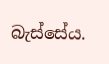බැස්සේය.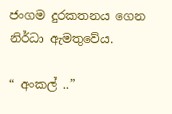ජංගම දුරකතනය ගෙන නිර්ධා ඇමතුවේය.

“ අංකල් ..”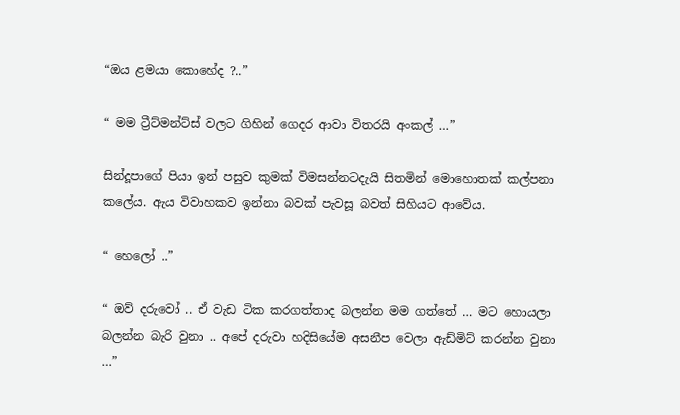“ඔය ළමයා කොහේද ?..”

“ මම ට්‍රීට්මන්ට්ස් වලට ගිහින් ගෙදර ආවා විතරයි අංකල් …”

සින්දූපාගේ පියා ඉන් පසුව කුමක් විමසන්නටදැයි සිතමින් මොහොතක් කල්පනා කලේය. ඇය විවාහකව ඉන්නා බවක් පැවසූ බවත් සිහියට ආවේය.

“ හෙලෝ ..”

“ ඔව් දරුවෝ .. ඒ වැඩ ටික කරගත්තාද බලන්න මම ගත්තේ … මට හොයලා බලන්න බැරි වුනා .. අපේ දරුවා හදිසියේම අසනීප වෙලා ඇඩ්මිට් කරන්න වුනා …”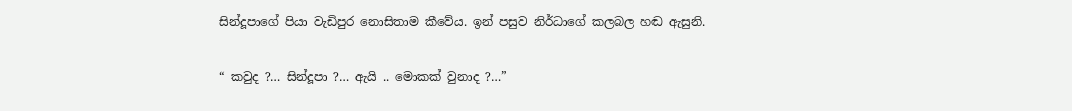සින්දූපාගේ පියා වැඩිපුර නොසිතාම කීවේය. ඉන් පසුව නිර්ධාගේ කලබල හඬ ඇසුනි.

“ කවුද ?… සින්දූපා ?… ඇයි .. මොකක් වුනාද ?…”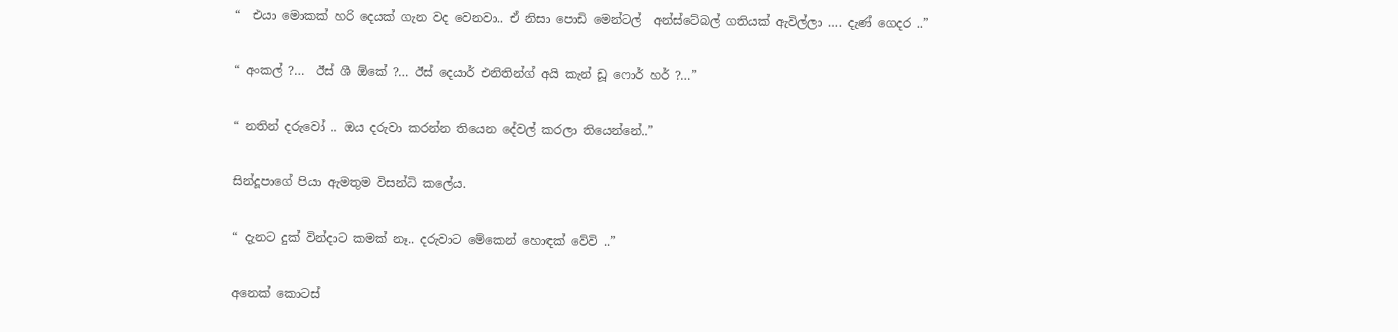“  එයා මොකක් හරි දෙයක් ගැන වද වෙනවා.. ඒ නිසා පොඩි මෙන්ටල්  අන්ස්ටේබල් ගතියක් ඇවිල්ලා …. දැණ් ගෙදර ..”

“ අංකල් ?…  ඊස් ශී ඕකේ ?… ඊස් දෙයාර් එනිතින්ග් අයි කැන් ඩූ ෆොර් හර් ?…”

“ නතින් දරුවෝ .. ඔය දරුවා කරන්න තියෙන දේවල් කරලා තියෙන්නේ..”

සින්දූපාගේ පියා ඇමතුම විසන්ධි කලේය.

“ දැනට දුක් වින්දාට කමක් නෑ.. දරුවාට මේකෙන් හොඳක් වේවි ..”

අනෙක් කොටස්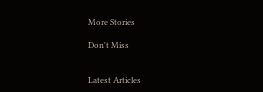More Stories

Don't Miss


Latest Articles